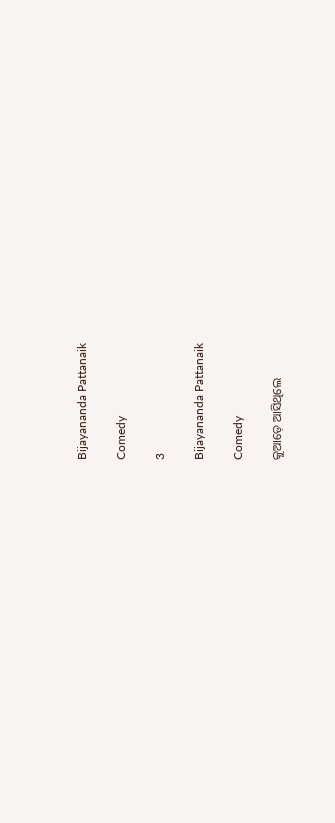Bijayananda Pattanaik

Comedy

3

Bijayananda Pattanaik

Comedy

କୁଆଡ଼େ ଆସିଥିଲେ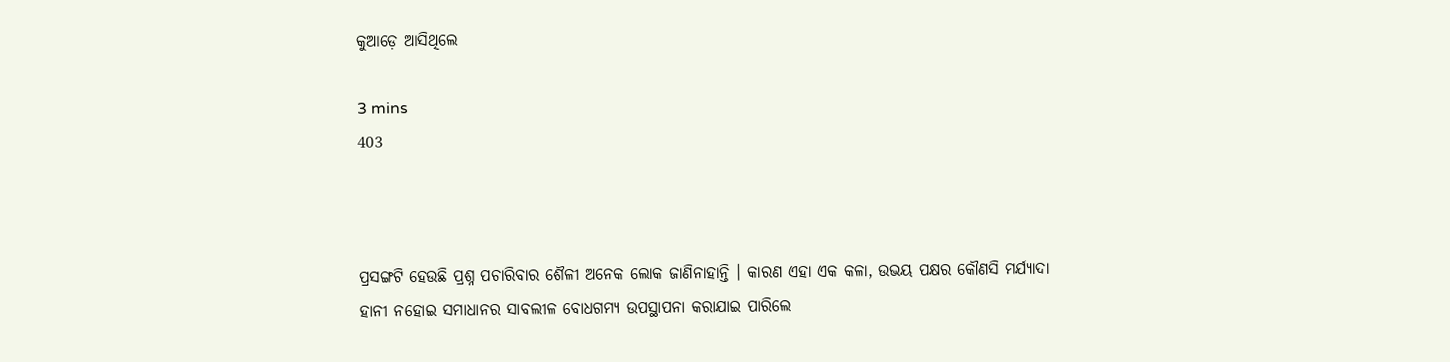କୁଆଡ଼େ ଆସିଥିଲେ

3 mins
403



ପ୍ରସଙ୍ଗଟି ହେଉଛି ପ୍ରଶ୍ନ ପଚାରିବାର ଶୈଳୀ ଅନେକ ଲୋକ ଜାଣିନାହାନ୍ତି । କାରଣ ଏହା ଏକ କଳା, ଉଭୟ ପକ୍ଷର କୌଣସି ମର୍ଯ୍ୟାଦା ହାନୀ ନହୋଇ ସମାଧାନର ସାବଲୀଳ ବୋଧଗମ୍ୟ ଉପସ୍ଥାପନା କରାଯାଇ ପାରିଲେ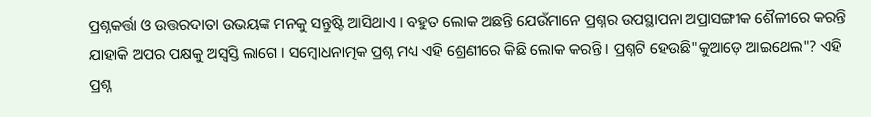ପ୍ରଶ୍ନକର୍ତ୍ତା ଓ ଉତ୍ତରଦାତା ଉଭୟଙ୍କ ମନକୁ ସନ୍ତୁଷ୍ଟି ଆସିଥାଏ । ବହୁତ ଲୋକ ଅଛନ୍ତି ଯେଉଁମାନେ ପ୍ରଶ୍ନର ଉପସ୍ଥାପନା ଅପ୍ରାସଙ୍ଗୀକ ଶୈଳୀରେ କରନ୍ତି ଯାହାକି ଅପର ପକ୍ଷକୁ ଅସ୍ବସ୍ତି ଲାଗେ । ସମ୍ବୋଧନାତ୍ମକ ପ୍ରଶ୍ନ ମଧ୍ୟ ଏହି ଶ୍ରେଣୀରେ କିଛି ଲୋକ କରନ୍ତି । ପ୍ରଶ୍ନଟି ହେଉଛି"କୁଆଡ଼େ ଆଇଥେଲ"? ଏହି ପ୍ରଶ୍ନ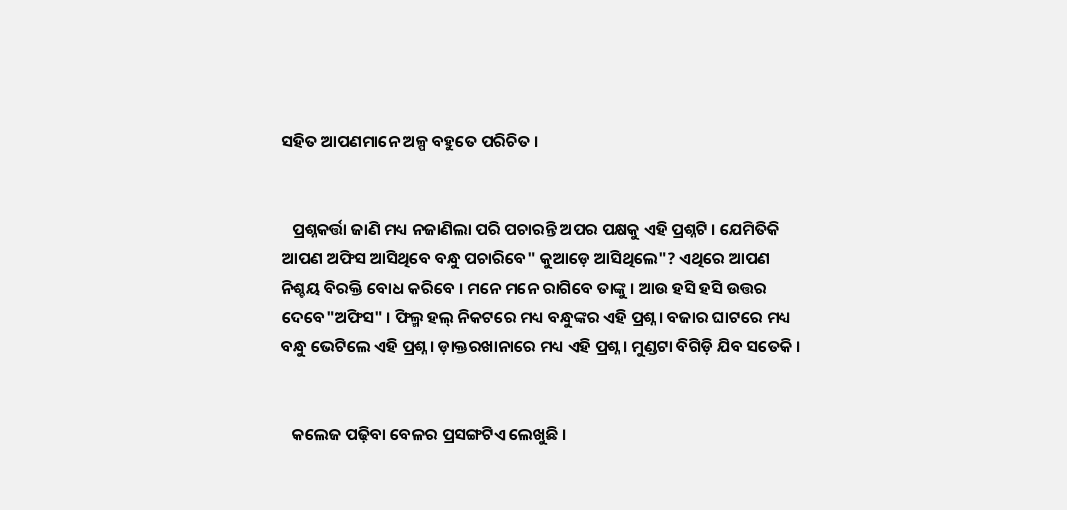ସହିତ ଆପଣମାନେ ଅଳ୍ପ ବହୁତେ ପରିଚିତ ।


   ପ୍ରଶ୍ନକର୍ତ୍ତା ଜାଣି ମଧ୍ୟ ନଜାଣିଲା ପରି ପଚାରନ୍ତି ଅପର ପକ୍ଷକୁ ଏହି ପ୍ରଶ୍ନଟି । ଯେମିତିକି ଆପଣ ଅଫିସ ଆସିଥିବେ ବନ୍ଧୁ ପଚାରିବେ" କୁଆଡ଼େ ଆସିଥିଲେ"? ଏଥିରେ ଆପଣ ନିଶ୍ଚୟ ବିରକ୍ତି ବୋଧ କରିବେ । ମନେ ମନେ ରାଗିବେ ତାଙ୍କୁ । ଆଉ ହସି ହସି ଉତ୍ତର ଦେବେ"ଅଫିସ" । ଫିଲ୍ମ ହଲ୍ ନିକଟରେ ମଧ୍ୟ ବନ୍ଧୁଙ୍କର ଏହି ପ୍ରଶ୍ନ । ବଜାର ଘାଟରେ ମଧ୍ୟ ବନ୍ଧୁ ଭେଟିଲେ ଏହି ପ୍ରଶ୍ନ । ଡ଼ାକ୍ତରଖାନାରେ ମଧ୍ୟ ଏହି ପ୍ରଶ୍ନ । ମୁଣ୍ଡଟା ବିଗିଡ଼ି ଯିବ ସତେକି ।


   କଲେଜ ପଢ଼ିବା ବେଳର ପ୍ରସଙ୍ଗଟିଏ ଲେଖୁଛି ।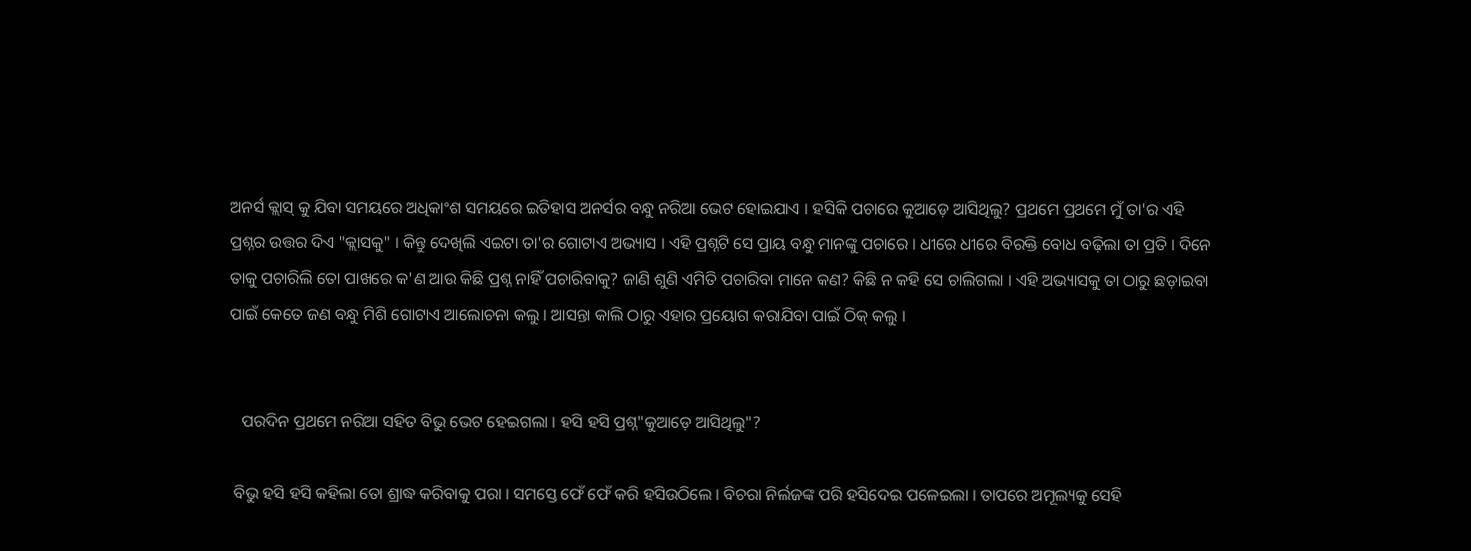ଅନର୍ସ କ୍ଲାସ୍ କୁ ଯିବା ସମୟରେ ଅଧିକାଂଶ ସମୟରେ ଇତିହାସ ଅନର୍ସର ବନ୍ଧୁ ନରିଆ ଭେଟ ହୋଇଯାଏ । ହସିକି ପଚାରେ କୁଆଡ଼େ ଆସିଥିଲୁ? ପ୍ରଥମେ ପ୍ରଥମେ ମୁଁ ତା'ର ଏହି ପ୍ରଶ୍ନର ଉତ୍ତର ଦିଏ "କ୍ଲାସକୁ" । କିନ୍ତୁ ଦେଖିଲି ଏଇଟା ତା'ର ଗୋଟାଏ ଅଭ୍ୟାସ । ଏହି ପ୍ରଶ୍ନଟି ସେ ପ୍ରାୟ ବନ୍ଧୁ ମାନଙ୍କୁ ପଚାରେ । ଧୀରେ ଧୀରେ ବିରକ୍ତି ବୋଧ ବଢ଼ିଲା ତା ପ୍ରତି । ଦିନେ ତାକୁ ପଚାରିଲି ତୋ ପାଖରେ କ'ଣ ଆଉ କିଛି ପ୍ରଶ୍ନ ନାହିଁ ପଚାରିବାକୁ? ଜାଣି ଶୁଣି ଏମିତି ପଚାରିବା ମାନେ କଣ? କିଛି ନ କହି ସେ ଚାଲିଗଲା । ଏହି ଅଭ୍ୟାସକୁ ତା ଠାରୁ ଛଡ଼ାଇବା ପାଇଁ କେତେ ଜଣ ବନ୍ଧୁ ମିଶି ଗୋଟାଏ ଆଲୋଚନା କଲୁ । ଆସନ୍ତା କାଲି ଠାରୁ ଏହାର ପ୍ରୟୋଗ କରାଯିବା ପାଇଁ ଠିକ୍ କଲୁ ।


   ପରଦିନ ପ୍ରଥମେ ନରିଆ ସହିତ ବିଭୁ ଭେଟ ହେଇଗଲା । ହସି ହସି ପ୍ରଶ୍ନ"କୁଆଡ଼େ ଆସିଥିଲୁ"?

 ବିଭୁ ହସି ହସି କହିଲା ତୋ ଶ୍ରାଦ୍ଧ କରିବାକୁ ପରା । ସମସ୍ତେ ଫେଁ ଫେଁ କରି ହସିଉଠିଲେ । ବିଚରା ନିର୍ଲଜଙ୍କ ପରି ହସିଦେଇ ପଳେଇଲା । ତାପରେ ଅମୂଲ୍ୟକୁ ସେହି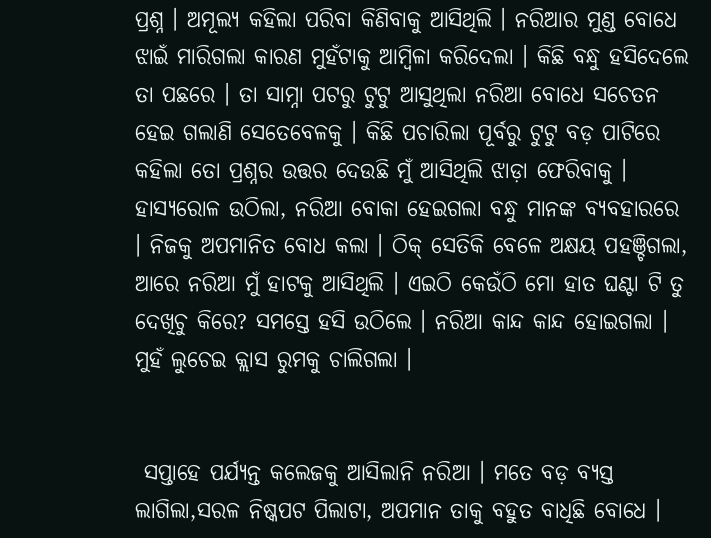ପ୍ରଶ୍ନ । ଅମୂଲ୍ୟ କହିଲା ପରିବା କିଣିବାକୁ ଆସିଥିଲି । ନରିଆର ମୁଣ୍ଡ ବୋଧେ ଝାଇଁ ମାରିଗଲା କାରଣ ମୁହଁଟାକୁ ଆମ୍ବିଳା କରିଦେଲା । କିଛି ବନ୍ଧୁ ହସିଦେଲେ ତା ପଛରେ । ତା ସାମ୍ନା ପଟରୁ ଟୁଟୁ ଆସୁଥିଲା ନରିଆ ବୋଧେ ସଚେତନ ହେଇ ଗଲାଣି ସେତେବେଳକୁ । କିଛି ପଚାରିଲା ପୂର୍ବରୁ ଟୁଟୁ ବଡ଼ ପାଟିରେ କହିଲା ତୋ ପ୍ରଶ୍ନର ଉତ୍ତର ଦେଉଛି ମୁଁ ଆସିଥିଲି ଝାଡ଼ା ଫେରିବାକୁ । ହାସ୍ୟରୋଳ ଉଠିଲା, ନରିଆ ବୋକା ହେଇଗଲା ବନ୍ଧୁ ମାନଙ୍କ ବ୍ୟବହାରରେ । ନିଜକୁ ଅପମାନିତ ବୋଧ କଲା । ଠିକ୍ ସେତିକି ବେଳେ ଅକ୍ଷୟ ପହଞ୍ଚିଗଲା, ଆରେ ନରିଆ ମୁଁ ହାଟକୁ ଆସିଥିଲି । ଏଇଠି କେଉଁଠି ମୋ ହାତ ଘଣ୍ଟା ଟି ତୁ ଦେଖିଚୁ କିରେ? ସମସ୍ତେ ହସି ଉଠିଲେ । ନରିଆ କାନ୍ଦ କାନ୍ଦ ହୋଇଗଲା । ମୁହଁ ଲୁଚେଇ କ୍ଲାସ ରୁମକୁ ଚାଲିଗଲା ।


 ସପ୍ତାହେ ପର୍ଯ୍ୟନ୍ତ କଲେଜକୁ ଆସିଲାନି ନରିଆ । ମତେ ବଡ଼ ବ୍ୟସ୍ତ ଲାଗିଲା,ସରଳ ନିଷ୍କପଟ ପିଲାଟା, ଅପମାନ ତାକୁ ବହୁତ ବାଧିଛି ବୋଧେ ।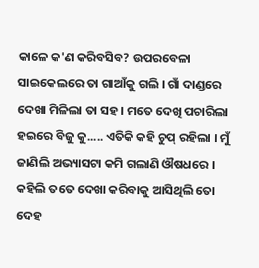କାଳେ କ'ଣ କରିବସିବ? ଉପରବେଳା ସାଇକେଲରେ ତା ଗାଆଁକୁ ଗଲି । ଗାଁ ଦାଣ୍ଡରେ ଦେଖା ମିଳିଲା ତା ସହ । ମତେ ଦେଖି ପଚାରିଲା ହଇରେ ବିଜୁ କୁ..... ଏତିକି କହି ଚୁପ୍ ରହିଲା । ମୁଁ ଜାଣିଲି ଅଭ୍ୟାସଟା କମି ଗଲାଣି ଔଷଧରେ । କହିଲି ତତେ ଦେଖା କରିବାକୁ ଆସିଥିଲି ତୋ ଦେହ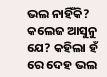ଭଲ ନାହିଁକି? କଲେଜ ଆସୁନୁ ଯେ? କହିଲା ହଁ ରେ ଦେହ ଭଲ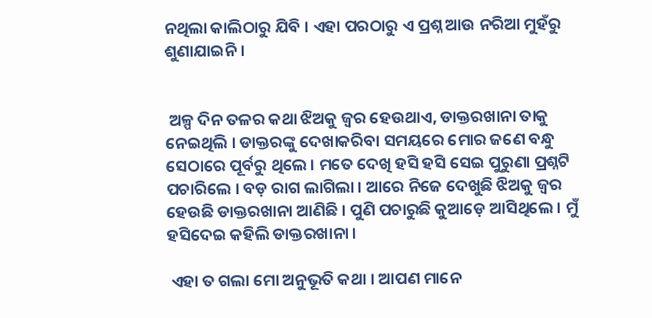ନଥିଲା କାଲିଠାରୁ ଯିବି । ଏହା ପରଠାରୁ ଏ ପ୍ରଶ୍ନ ଆଉ ନରିଆ ମୁହଁରୁ ଶୁଣାଯାଇନି ।


 ଅଳ୍ପ ଦିନ ତଳର କଥା ଝିଅକୁ ଜ୍ୱର ହେଉଥାଏ, ଡାକ୍ତରଖାନା ତାକୁ ନେଇଥିଲି । ଡାକ୍ତରଙ୍କୁ ଦେଖାକରିବା ସମୟରେ ମୋର ଜଣେ ବନ୍ଧୁ ସେଠାରେ ପୂର୍ବରୁ ଥିଲେ । ମତେ ଦେଖି ହସି ହସି ସେଇ ପୁରୁଣା ପ୍ରଶ୍ନଟି ପଚାରିଲେ । ବଡ଼ ରାଗ ଲାଗିଲା । ଆରେ ନିଜେ ଦେଖୁଛି ଝିଅକୁ ଜ୍ଵର ହେଉଛି ଡାକ୍ତରଖାନା ଆଣିଛି । ପୁଣି ପଚାରୁଛି କୁଆଡ଼େ ଆସିଥିଲେ । ମୁଁ ହସିଦେଇ କହିଲି ଡାକ୍ତରଖାନା ।

 ଏହା ତ ଗଲା ମୋ ଅନୁଭୂତି କଥା । ଆପଣ ମାନେ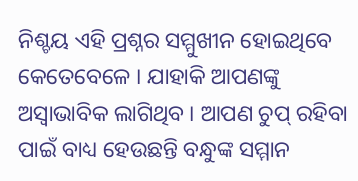ନିଶ୍ଚୟ ଏହି ପ୍ରଶ୍ନର ସମ୍ମୁଖୀନ ହୋଇଥିବେ କେତେବେଳେ । ଯାହାକି ଆପଣଙ୍କୁ ଅସ୍ବାଭାବିକ ଲାଗିଥିବ । ଆପଣ ଚୁପ୍ ରହିବା ପାଇଁ ବାଧ୍ୟ ହେଉଛନ୍ତି ବନ୍ଧୁଙ୍କ ସମ୍ମାନ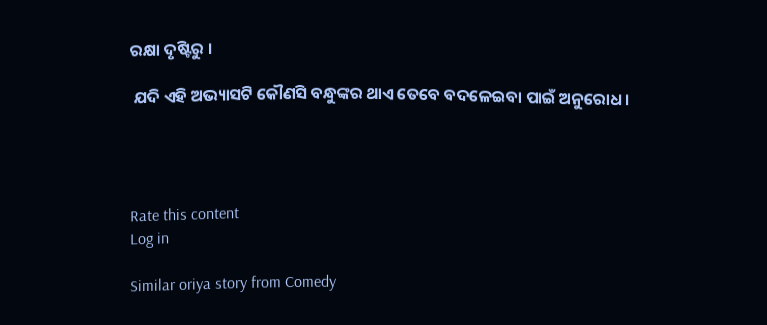ରକ୍ଷା ଦୃଷ୍ଟିରୁ ।

 ଯଦି ଏହି ଅଭ୍ୟାସଟି କୌଣସି ବନ୍ଧୁଙ୍କର ଥାଏ ତେବେ ବଦଳେଇବା ପାଇଁ ଅନୁରୋଧ ।




Rate this content
Log in

Similar oriya story from Comedy